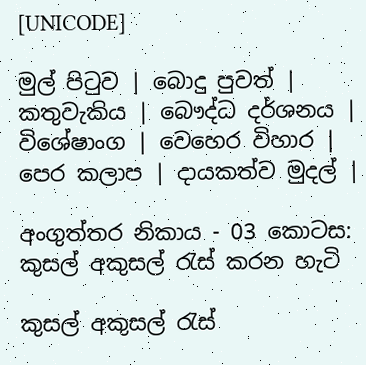[UNICODE]

මුල් පිටුව | බොදු පුවත් | කතුවැකිය | බෞද්ධ දර්ශනය | විශේෂාංග | වෙහෙර විහාර | පෙර කලාප | දායකත්ව මුදල් |

අංගුත්තර නිකාය - 03 කොටස: කුසල් අකුසල් රැස් කරන හැටි

කුසල් අකුසල් රැස්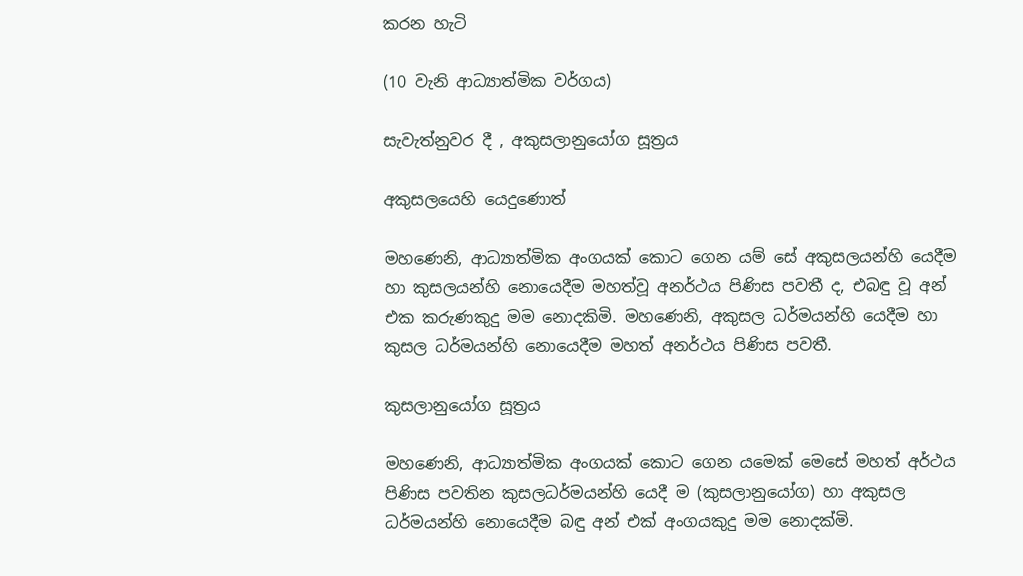කරන හැටි

(10 වැනි ආධ්‍යාත්මික වර්ගය)

සැවැත්නුවර දී , අකුසලානුයෝග සූත්‍රය

අකුසලයෙහි යෙදුණොත්

මහණෙනි, ආධ්‍යාත්මික අංගයක් කොට ගෙන යම් සේ අකුසලයන්හි යෙදීම හා කුසලයන්හි නොයෙදීම මහත්වූ අනර්ථය පිණිස පවතී ද, එබඳු වූ අන් එක කරුණකුදු මම නොදකිමි. මහණෙනි, අකුසල ධර්මයන්හි යෙදීම හා කුසල ධර්මයන්හි නොයෙදීම මහත් අනර්ථය පිණිස පවතී.

කුසලානුයෝග සූත්‍රය

මහණෙනි, ආධ්‍යාත්මික අංගයක් කොට ගෙන යමෙක් මෙසේ මහත් අර්ථය පිණිස පවතින කුසලධර්මයන්හි යෙදී ම (කුසලානුයෝග) හා අකුසල ධර්මයන්හි නොයෙදීම බඳු අන් එක් අංගයකුදු මම නොදක්මි.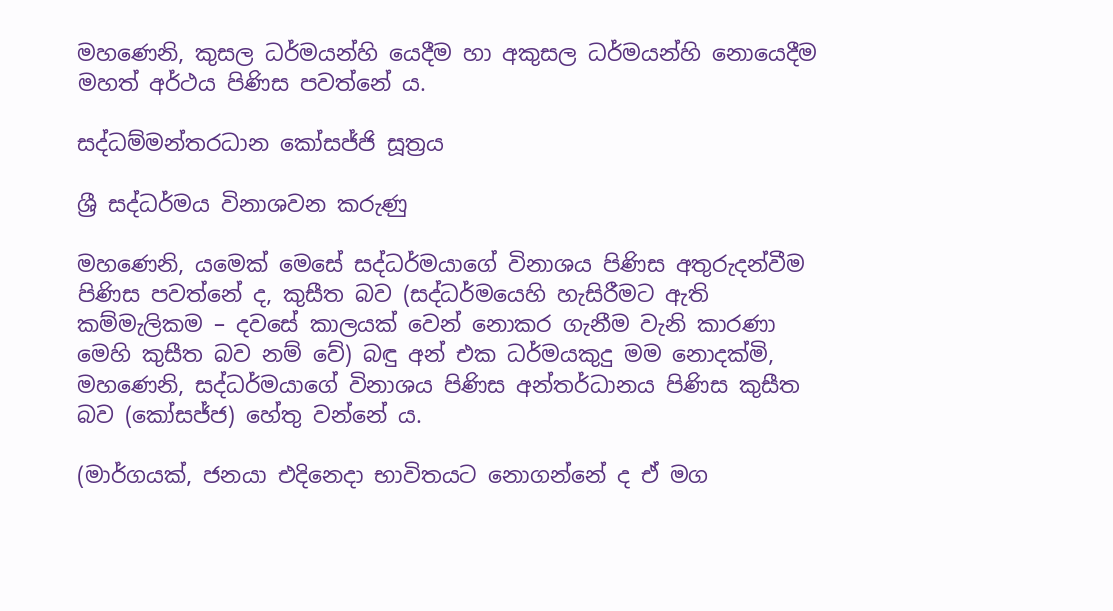මහණෙනි, කුසල ධර්මයන්හි යෙදීම හා අකුසල ධර්මයන්හි නොයෙදීම මහත් අර්ථය පිණිස පවත්නේ ය.

සද්ධම්මන්තරධාන කෝසජ්ජි සූත්‍රය

ශ්‍රී සද්ධර්මය විනාශවන කරුණු

මහණෙනි, යමෙක් මෙසේ සද්ධර්මයාගේ විනාශය පිණිස අතුරුදන්වීම පිණිස පවත්නේ ද, කුසීත බව (සද්ධර්මයෙහි හැසිරීමට ඇති කම්මැලිකම – දවසේ කාලයක් වෙන් නොකර ගැනීම වැනි කාරණා මෙහි කුසීත බව නම් වේ) බඳු අන් එක ධර්මයකුදු මම නොදක්මි, මහණෙනි, සද්ධර්මයාගේ විනාශය පිණිස අන්තර්ධානය පිණිස කුසීත බව (කෝසජ්ජ) හේතු වන්නේ ය.

(මාර්ගයක්, ජනයා එදිනෙදා භාවිතයට නොගන්නේ ද ඒ මග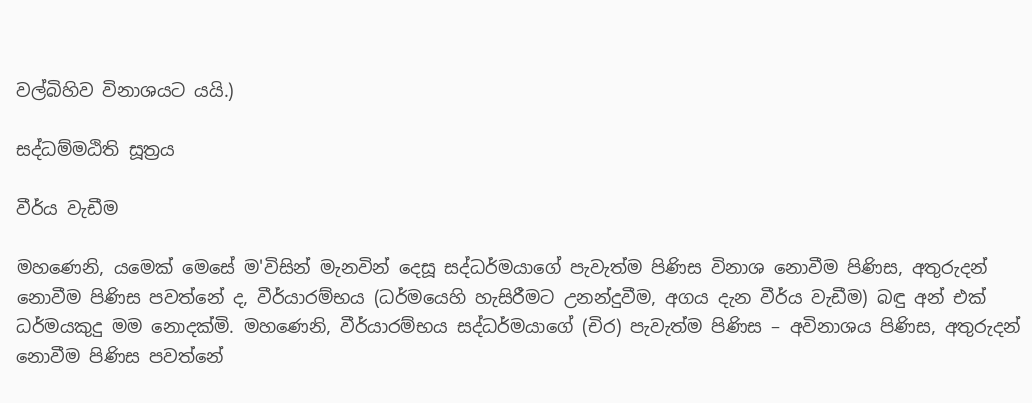වල්බිහිව විනාශයට යයි.)

සද්ධම්මඨිති සූත්‍රය

වීර්ය වැඩීම

මහණෙනි, යමෙක් මෙසේ ම'විසින් මැනවින් දෙසූ සද්ධර්මයාගේ පැවැත්ම පිණිස විනාශ නොවීම පිණිස, අතුරුදන් නොවීම පිණිස පවත්නේ ද, වීර්යාරම්භය (ධර්මයෙහි හැසිරීමට උනන්දුවීම, අගය දැන වීර්ය වැඩීම) බඳු අන් එක් ධර්මයකුදු මම නොදක්මි. මහණෙනි, වීර්යාරම්භය සද්ධර්මයාගේ (චිර) පැවැත්ම පිණිස – අවිනාශය පිණිස, අතුරුදන් නොවීම පිණිස පවත්නේ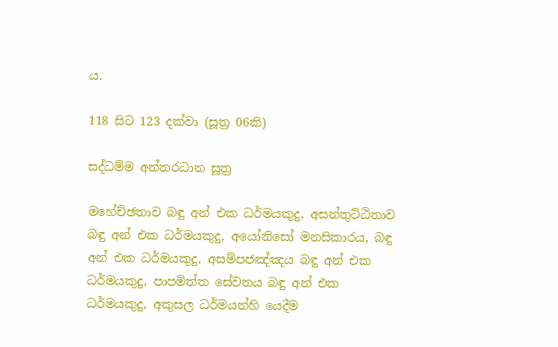ය.

118 සිට 123 දක්වා (සූත්‍ර 06කි)

සද්ධම්ම අන්තරධාන සූත්‍ර

මහේච්ඡතාව බඳු අන් එක ධර්මයකුදු, අසන්තුට්ඨිතාව බඳු අන් එක ධර්මයකුදු, අයෝනිසෝ මනසිකාරය, බඳු අන් එක ධර්මයකුදු, අසම්පජඤ්ඤය බඳු අන් එක ධර්මයකුදු, පාපමිත්ත සේවනය බඳු අන් එක ධර්මයකුදු, අකුසල ධර්මයන්හි යෙදීම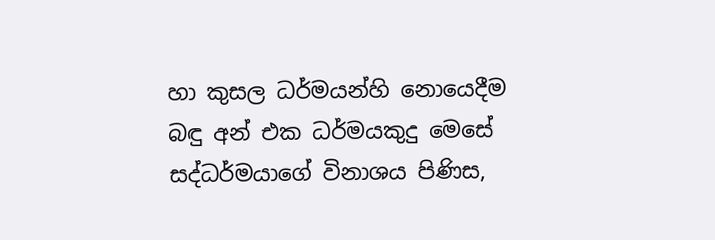හා කුසල ධර්මයන්හි නොයෙදීම බඳු අන් එක ධර්මයකුදු මෙසේ සද්ධර්මයාගේ විනාශය පිණිස,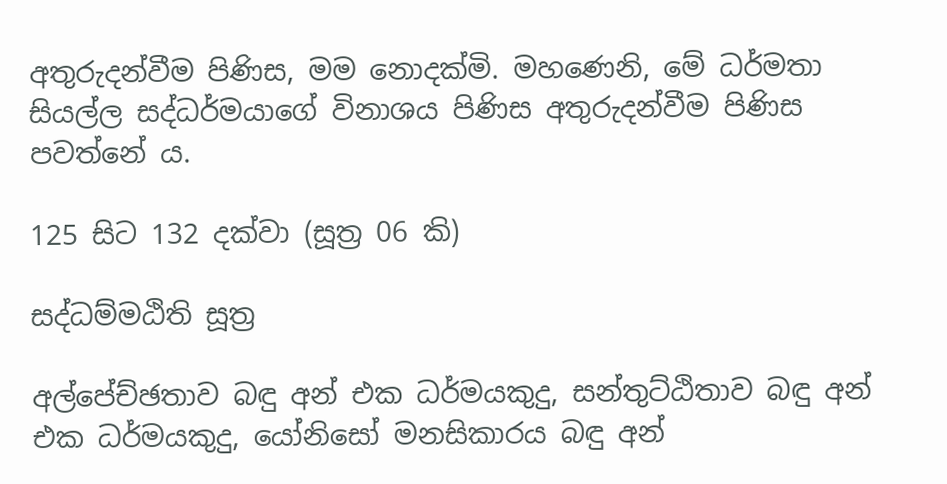අතුරුදන්වීම පිණිස, මම නොදක්මි. මහණෙනි, මේ ධර්මතා සියල්ල සද්ධර්මයාගේ විනාශය පිණිස අතුරුදන්වීම පිණිස පවත්නේ ය.

125 සිට 132 දක්වා (සූත්‍ර 06 කි)

සද්ධම්මඨිති සූත්‍ර

අල්පේච්ඡතාව බඳු අන් එක ධර්මයකුදු, සන්තුට්ඨිතාව බඳු අන් එක ධර්මයකුදු, යෝනිසෝ මනසිකාරය බඳු අන්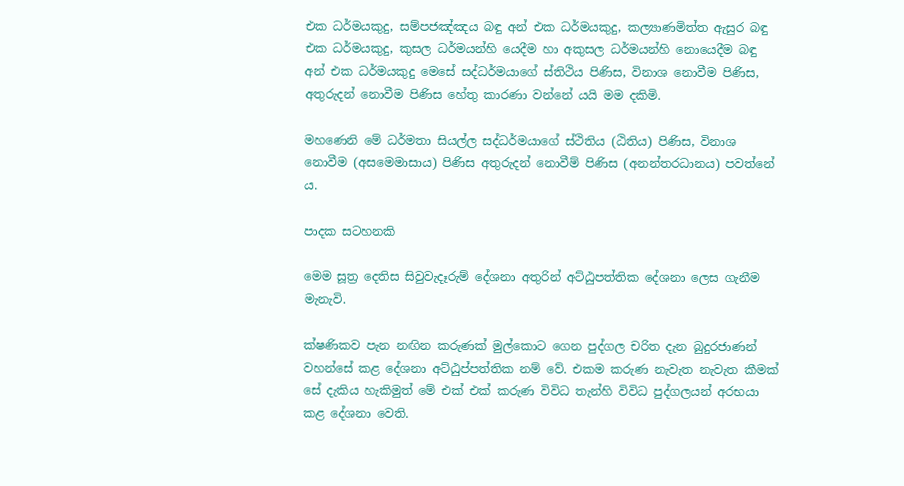එක ධර්මයකුදු, සම්පජඤ්ඤය බඳු අන් එක ධර්මයකුදු, කල්‍යාණමිත්ත ඇසුර බඳු එක ධර්මයකුදු, කුසල ධර්මයන්හි යෙදීම හා අකුසල ධර්මයන්හි නොයෙදීම බඳු අන් එක ධර්මයකුදු මෙසේ සද්ධර්මයාගේ ස්තිථිය පිණිස, විනාශ නොවීම පිණිස, අතුරුදන් නොවීම පිණිස හේතු කාරණා වන්නේ යයි මම දකිමි.

මහණෙනි මේ ධර්මතා සියල්ල සද්ධර්මයාගේ ස්ථිතිය (ඨිතිය) පිණිස, විනාශ නොවීම (අසමෙමාසාය) පිණිස අතුරුදන් නොවීම් පිණිස (අනන්තරධානය) පවත්නේ ය.

පාදක සටහනකි

මෙම සූත්‍ර දෙතිස සිවුවැදෑරුම් දේශනා අතුරින් අට්ඨුපත්තික දේශනා ලෙස ගැනීම මැනැවි.

ක්ෂණිකව පැන නඟින කරුණක් මුල්කොට ගෙන පුද්ගල චරිත දැන බුදුරජාණන් වහන්සේ කළ දේශනා අට්ඨුප්පත්තික නම් වේ. එකම කරුණ නැවැත නැවැත කීමක් සේ දැකිය හැකිමුත් මේ එක් එක් කරුණ විවිධ තැන්හි විවිධ පුද්ගලයන් අරභයා කළ දේශනා වෙති.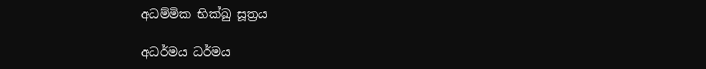අධම්මික භික්ඛු සූත්‍රය

අධර්මය ධර්මය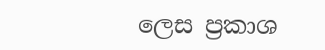ලෙස ප්‍රකාශ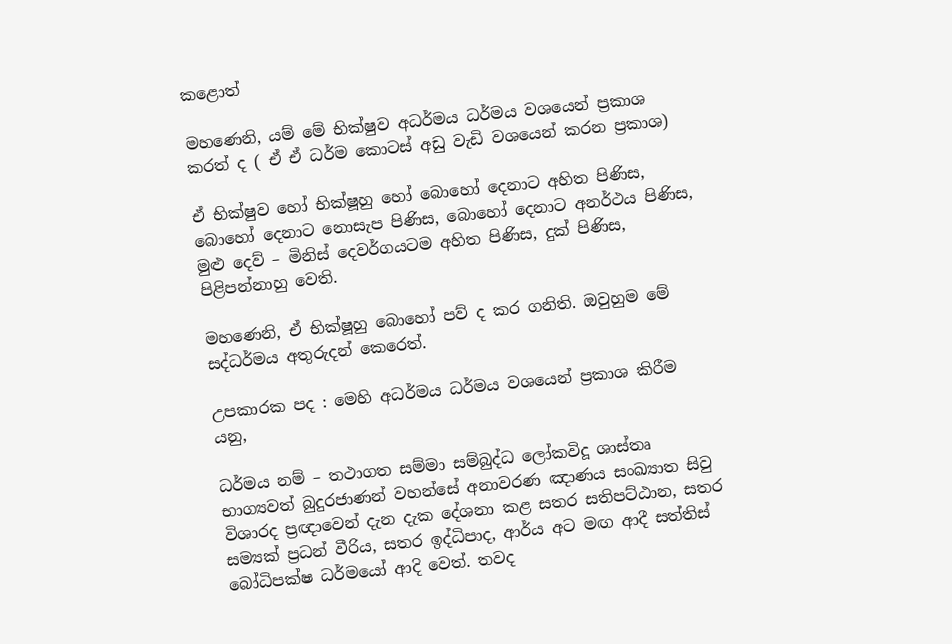කළොත්

මහණෙනි, යම් මේ භික්ෂුව අධර්මය ධර්මය වශයෙන් ප්‍රකාශ කරත් ද ( ඒ ඒ ධර්ම කොටස් අඩු වැඩි වශයෙන් කරන ප්‍රකාශ)

ඒ භික්ෂුව හෝ භික්ෂූහු හෝ බොහෝ දෙනාට අහිත පිණිස, බොහෝ දෙනාට නොසැප පිණිස, බොහෝ දෙනාට අනර්ථය පිණිස, මුළු දෙව් – මිනිස් දෙවර්ගයටම අහිත පිණිස, දුක් පිණිස, පිළිපන්නාහු වෙති.

මහණෙනි, ඒ භික්ෂූහු බොහෝ පව් ද කර ගනිති. ඔවුහුම මේ සද්ධර්මය අතුරුදන් කෙරෙත්.

උපකාරක පද : මෙහි අධර්මය ධර්මය වශයෙන් ප්‍රකාශ කිරීම යනු,

ධර්මය නම් – තථාගත සම්මා සම්බුද්ධ ලෝකවිදූ ශාස්තෘ භාග්‍යවත් බුදුරජාණන් වහන්සේ අනාවරණ ඤාණය සංඛ්‍යාත සිවු විශාරද ප්‍රඥාවෙන් දැන දැක දේශනා කළ සතර සතිපට්ඨාන, සතර සම්‍යක් ප්‍රධන් වීරිය, සතර ඉද්ධිපාද, ආර්ය අට මඟ ආදී සත්තිස් බෝධිපක්ෂ ධර්මයෝ ආදි වෙත්. තවද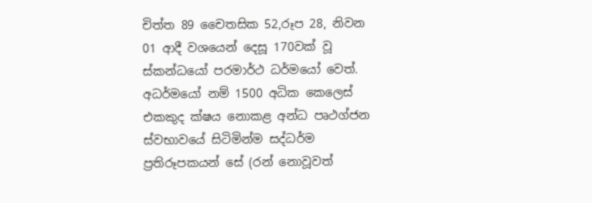චිත්ත 89 චෛතසික 52,රූප 28, නිවන 01 ආදී වශයෙන් දෙසූ 170වක් වූ ස්කන්ධයෝ පරමාර්ථ ධර්මයෝ වෙත්. අධර්මයෝ නම් 1500 අධික කෙලෙස් එකකුද ක්ෂය නොකළ අන්ධ පෘථග්ජන ස්වභාවයේ සිටිමින්ම සද්ධර්ම ප්‍රතිරූපකයන් සේ (රන් නොවූවත්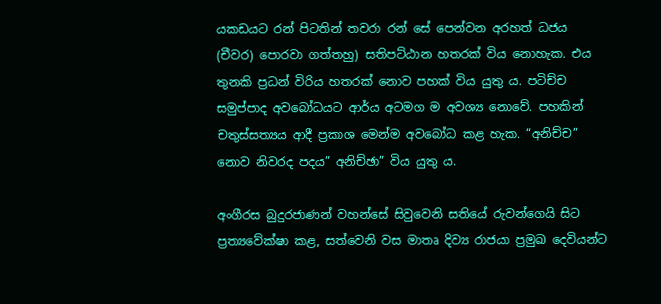යකඩයට රන් පිටතින් තවරා රන් සේ පෙන්වන අරහත් ධජය (චීවර) පොරවා ගත්තහු) සතිපට්ඨාන හතරක් විය නොහැක. එය තුනකි ප්‍රධන් විරිය හතරක් නොව පහක් විය යුතු ය. පටිච්ච සමුප්පාද අවබෝධයට ආර්ය අටමග ම අවශ්‍ය නොවේ. පහකින් චතුස්සත්‍යය ආදී ප්‍රකාශ මෙන්ම අවබෝධ කළ හැක. “අනිච්ච” නොව නිවරද පදය” අනිච්ඡා” විය යුතු ය.

අංගීරස බුදුරජාණන් වහන්සේ සිවුවෙනි සතියේ රුවන්ගෙයි සිට ප්‍රත්‍යවේක්ෂා කළ, සත්වෙනි වස මාතෘ දිව්‍ය රාජයා ප්‍රමුඛ දෙවියන්ට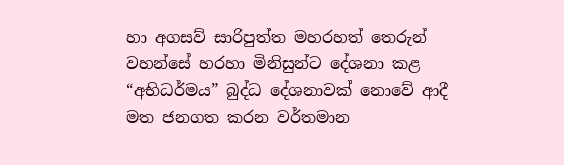හා අගසව් සාරිපුත්ත මහරහත් තෙරුන් වහන්සේ හරහා මිනිසුන්ට දේශනා කළ “අභිධර්මය” බුද්ධ දේශනාවක් නොවේ ආදී මත ජනගත කරන වර්තමාන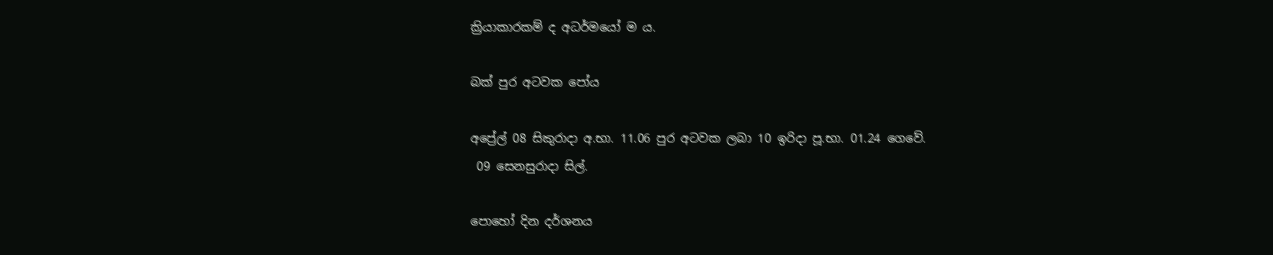ක්‍රියාකාරකම් ද අධර්මයෝ ම ය.

බක් පුර අටවක පෝය

අප්‍රේල් 08 සිකුරාදා අ.භා. 11.06 පුර අටවක ලබා 10 ඉරිදා පූ.භා. 01.24 ගෙවේ.
 09 සෙනසුරාදා සිල්.

පොහෝ දින දර්ශනය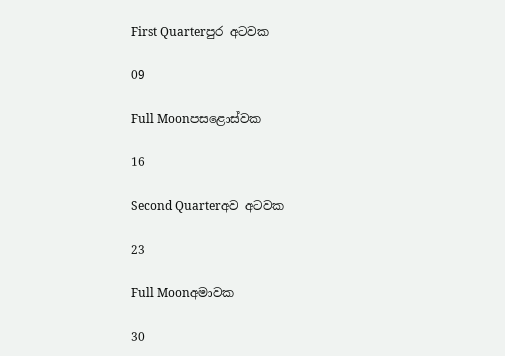First Quarterපුර අටවක

09

Full Moonපසළොස්වක

16

Second Quarterඅව අටවක

23

Full Moonඅමාවක

30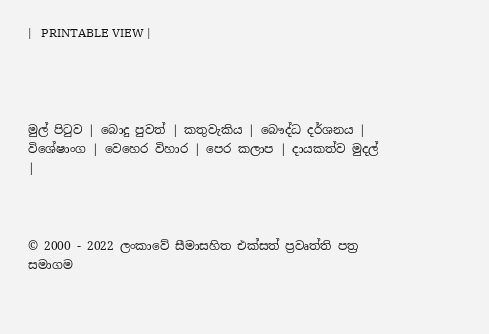|   PRINTABLE VIEW |




මුල් පිටුව | බොදු පුවත් | කතුවැකිය | බෞද්ධ දර්ශනය | විශේෂාංග | වෙහෙර විහාර | පෙර කලාප | දායකත්ව මුදල් |



© 2000 - 2022 ලංකාවේ සීමාසහිත එක්සත් ප්‍රවෘත්ති පත්‍ර සමාගම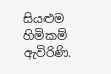සියළුම හිමිකම් ඇවිරිණි.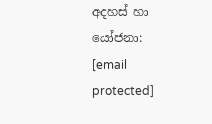අදහස් හා යෝජනා: [email protected]